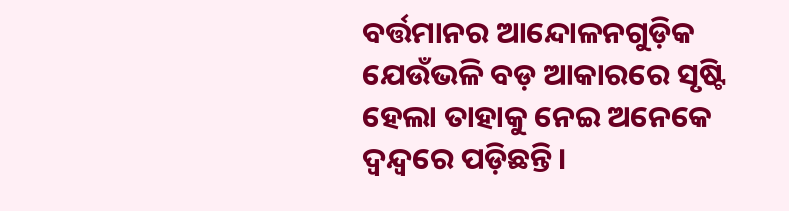ବର୍ତ୍ତମାନର ଆନ୍ଦୋଳନଗୁଡ଼ିକ ଯେଉଁଭଳି ବଡ଼ ଆକାରରେ ସୃଷ୍ଟି ହେଲା ତାହାକୁ ନେଇ ଅନେକେ ଦ୍ୱନ୍ଦ୍ୱରେ ପଡ଼ିଛନ୍ତି।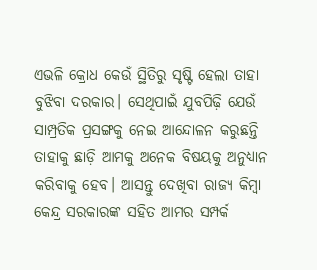ଏଭଳି କ୍ରୋଧ କେଉଁ ସ୍ଥିତିରୁ ସୃଷ୍ଟି ହେଲା ତାହା ବୁଝିବା ଦରକାର। ସେଥିପାଇଁ ଯୁବପିଢ଼ି ଯେଉଁ ସାମ୍ପ୍ରତିକ ପ୍ରସଙ୍ଗକୁ ନେଇ ଆନ୍ଦୋଳନ କରୁଛନ୍ତି ତାହାକୁ ଛାଡ଼ି ଆମକୁ ଅନେକ ବିଷୟକୁ ଅନୁଧ୍ୟାନ କରିବାକୁ ହେବ। ଆସନ୍ତୁ ଦେଖିବା ରାଜ୍ୟ କିମ୍ୱା କେନ୍ଦ୍ର ସରକାରଙ୍କ ସହିତ ଆମର ସମ୍ପର୍କ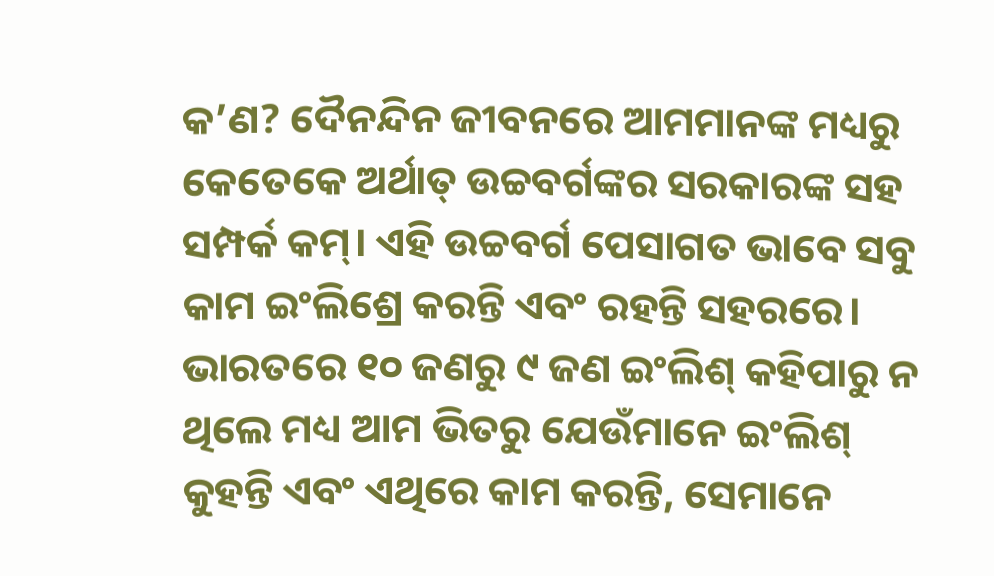କ’ଣ? ଦୈନନ୍ଦିନ ଜୀବନରେ ଆମମାନଙ୍କ ମଧ୍ୟରୁ କେତେକେ ଅର୍ଥାତ୍ ଉଚ୍ଚବର୍ଗଙ୍କର ସରକାରଙ୍କ ସହ ସମ୍ପର୍କ କମ୍। ଏହି ଉଚ୍ଚବର୍ଗ ପେସାଗତ ଭାବେ ସବୁ କାମ ଇଂଲିଶ୍ରେ କରନ୍ତି ଏବଂ ରହନ୍ତି ସହରରେ। ଭାରତରେ ୧୦ ଜଣରୁ ୯ ଜଣ ଇଂଲିଶ୍ କହିପାରୁ ନ ଥିଲେ ମଧ୍ୟ ଆମ ଭିତରୁ ଯେଉଁମାନେ ଇଂଲିଶ୍ କୁହନ୍ତି ଏବଂ ଏଥିରେ କାମ କରନ୍ତି, ସେମାନେ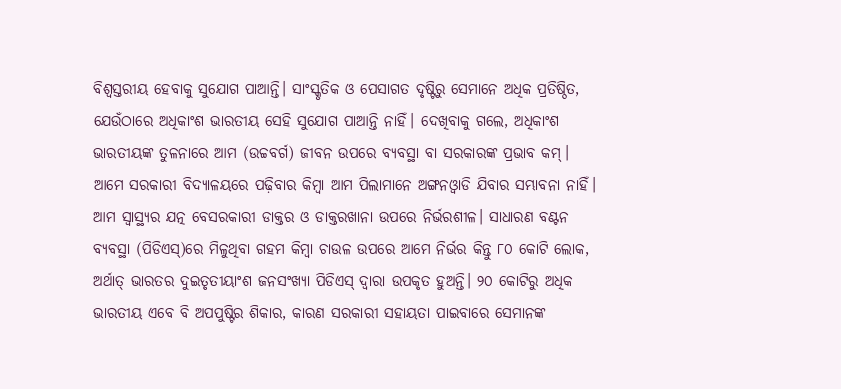ବିଶ୍ୱସ୍ତରୀୟ ହେବାକୁ ସୁଯୋଗ ପାଆନ୍ତି। ସାଂସ୍କୃତିକ ଓ ପେସାଗତ ଦୃଷ୍ଟିରୁ ସେମାନେ ଅଧିକ ପ୍ରତିଷ୍ଠିତ, ଯେଉଁଠାରେ ଅଧିକାଂଶ ଭାରତୀୟ ସେହି ସୁଯୋଗ ପାଆନ୍ତି ନାହିଁ। ଦେଖିବାକୁ ଗଲେ, ଅଧିକାଂଶ ଭାରତୀୟଙ୍କ ତୁଳନାରେ ଆମ (ଉଚ୍ଚବର୍ଗ) ଜୀବନ ଉପରେ ବ୍ୟବସ୍ଥା ବା ସରକାରଙ୍କ ପ୍ରଭାବ କମ୍। ଆମେ ସରକାରୀ ବିଦ୍ୟାଳୟରେ ପଢ଼ିବାର କିମ୍ୱା ଆମ ପିଲାମାନେ ଅଙ୍ଗନଓ୍ୱାଡି ଯିବାର ସମ୍ଭାବନା ନାହିଁ। ଆମ ସ୍ୱାସ୍ଥ୍ୟର ଯତ୍ନ ବେସରକାରୀ ଡାକ୍ତର ଓ ଡାକ୍ତରଖାନା ଉପରେ ନିର୍ଭରଶୀଳ। ସାଧାରଣ ବଣ୍ଟନ ବ୍ୟବସ୍ଥା (ପିଡିଏସ୍)ରେ ମିଳୁଥିବା ଗହମ କିମ୍ୱା ଚାଉଳ ଉପରେ ଆମେ ନିର୍ଭର କିନ୍ତୁ ୮୦ କୋଟି ଲୋକ, ଅର୍ଥାତ୍ ଭାରତର ଦୁଇତୃତୀୟାଂଶ ଜନସଂଖ୍ୟା ପିଡିଏସ୍ ଦ୍ୱାରା ଉପକୃତ ହୁଅନ୍ତି। ୨୦ କୋଟିରୁ ଅଧିକ ଭାରତୀୟ ଏବେ ବି ଅପପୁଷ୍ଟିର ଶିକାର, କାରଣ ସରକାରୀ ସହାୟତା ପାଇବାରେ ସେମାନଙ୍କ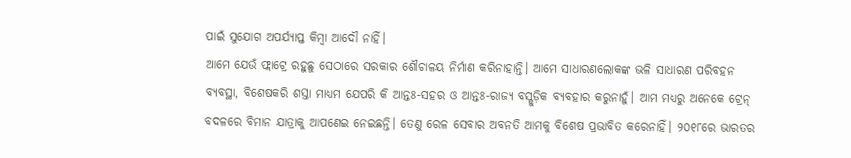ପାଇଁ ସୁଯୋଗ ଅପର୍ଯ୍ୟାପ୍ତ କିମ୍ୱା ଆଦୌ ନାହିଁ।
ଆମେ ଯେଉଁ ଫ୍ଲାଟ୍ରେ ରହୁଛୁ ସେଠାରେ ସରକାର ଶୌଚାଳୟ ନିର୍ମାଣ କରିନାହାନ୍ତି। ଆମେ ସାଧାରଣଲୋକଙ୍କ ଭଳି ସାଧାରଣ ପରିବହନ ବ୍ୟବସ୍ଥା, ବିଶେଷକରି ଶସ୍ତା ମାଧ୍ୟମ ଯେପରି କି ଆନ୍ତଃ-ସହର ଓ ଆନ୍ତଃ-ରାଜ୍ୟ ବସ୍ଗୁଡ଼ିକ ବ୍ୟବହାର କରୁନାହୁଁ। ଆମ ମଧ୍ୟରୁ ଅନେକେ ଟ୍ରେନ୍ ବଦଳରେ ବିମାନ ଯାତ୍ରାକୁ ଆପଣେଇ ନେଇଛନ୍ତି। ତେଣୁ ରେଳ ସେବାର ଅବନତି ଆମକୁ ବିଶେଷ ପ୍ରଭାବିତ କରେନାହିଁ। ୨୦୧୮ରେ ଭାରତର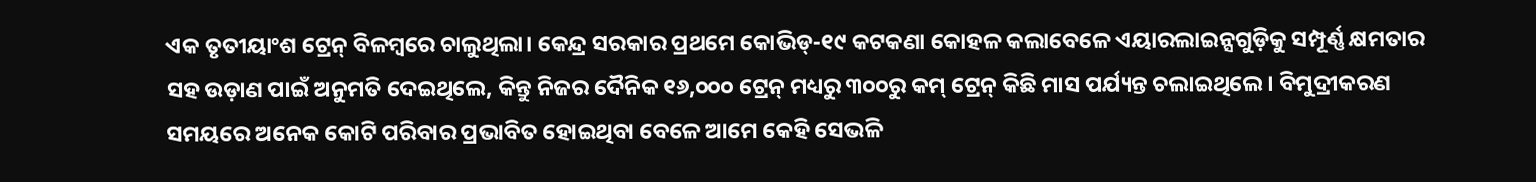ଏକ ତୃତୀୟାଂଶ ଟ୍ରେନ୍ ବିଳମ୍ୱରେ ଚାଲୁଥିଲା। କେନ୍ଦ୍ର ସରକାର ପ୍ରଥମେ କୋଭିଡ୍-୧୯ କଟକଣା କୋହଳ କଲାବେଳେ ଏୟାରଲାଇନ୍ସଗୁଡ଼ିକୁ ସମ୍ପୂର୍ଣ୍ଣ କ୍ଷମତାର ସହ ଉଡ଼ାଣ ପାଇଁ ଅନୁମତି ଦେଇଥିଲେ, କିନ୍ତୁ ନିଜର ଦୈନିକ ୧୬,୦୦୦ ଟ୍ରେନ୍ ମଧ୍ୟରୁ ୩୦୦ରୁ କମ୍ ଟ୍ରେନ୍ କିଛି ମାସ ପର୍ଯ୍ୟନ୍ତ ଚଲାଇଥିଲେ। ବିମୁଦ୍ରୀକରଣ ସମୟରେ ଅନେକ କୋଟି ପରିବାର ପ୍ରଭାବିତ ହୋଇଥିବା ବେଳେ ଆମେ କେହି ସେଭଳି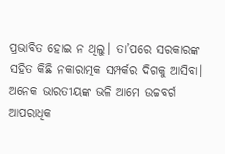ପ୍ରଭାବିତ ହୋଇ ନ ଥିଲୁ। ତା’ପରେ ସରକାରଙ୍କ ସହିତ କିଛି ନକାରାତ୍ମକ ସମ୍ପର୍କର ଦିଗକୁ ଆସିବା। ଅନେକ ଭାରତୀୟଙ୍କ ଭଳି ଆମେ ଉଚ୍ଚବର୍ଗ ଆପରାଧିକ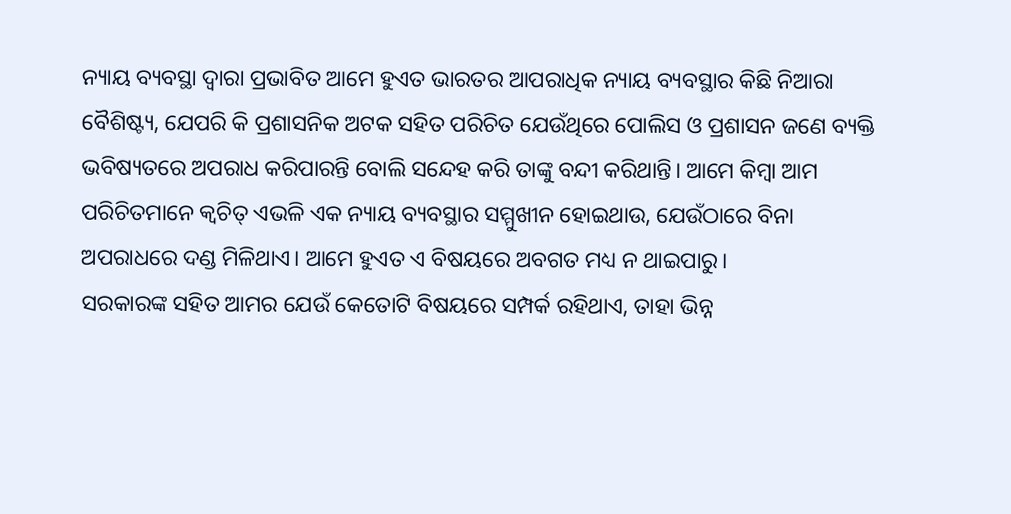ନ୍ୟାୟ ବ୍ୟବସ୍ଥା ଦ୍ୱାରା ପ୍ରଭାବିତ ଆମେ ହୁଏତ ଭାରତର ଆପରାଧିକ ନ୍ୟାୟ ବ୍ୟବସ୍ଥାର କିଛି ନିଆରା ବୈଶିଷ୍ଟ୍ୟ, ଯେପରି କି ପ୍ରଶାସନିକ ଅଟକ ସହିତ ପରିଚିତ ଯେଉଁଥିରେ ପୋଲିସ ଓ ପ୍ରଶାସନ ଜଣେ ବ୍ୟକ୍ତି ଭବିଷ୍ୟତରେ ଅପରାଧ କରିପାରନ୍ତି ବୋଲି ସନ୍ଦେହ କରି ତାଙ୍କୁ ବନ୍ଦୀ କରିଥାନ୍ତି। ଆମେ କିମ୍ୱା ଆମ ପରିଚିତମାନେ କ୍ୱଚିତ୍ ଏଭଳି ଏକ ନ୍ୟାୟ ବ୍ୟବସ୍ଥାର ସମ୍ମୁଖୀନ ହୋଇଥାଉ, ଯେଉଁଠାରେ ବିନା ଅପରାଧରେ ଦଣ୍ଡ ମିଳିଥାଏ। ଆମେ ହୁଏତ ଏ ବିଷୟରେ ଅବଗତ ମଧ୍ୟ ନ ଥାଇପାରୁ।
ସରକାରଙ୍କ ସହିତ ଆମର ଯେଉଁ କେତୋଟି ବିଷୟରେ ସମ୍ପର୍କ ରହିଥାଏ, ତାହା ଭିନ୍ନ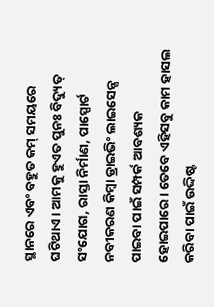ସ୍ଥାନରେ ଏବଂ ବହୁତ କମ୍ ସମୟରେ ଘଟିଥାଏ। ଆମକୁ ହୁଏତ ପୁନଃ ବିଦ୍ୟୁତ୍ ସଂଯୋଗ, ରାସ୍ତା ନିର୍ମାଣ, ପାସ୍ପୋର୍ଟ ନବୀକରଣ କିମ୍ୱା ଡ୍ରାଇଭିଂ ଲାଇସେନ୍ସ ପାଇବା ପାଇଁ ସମ୍ପର୍କ ଆବଶ୍ୟକ ହୋଇପାରେ। ତେବେ ଏହିସବୁ କାମ ହାସଲ କରିବା ପାଇଁ ଉଦ୍ଦିଷ୍ଟ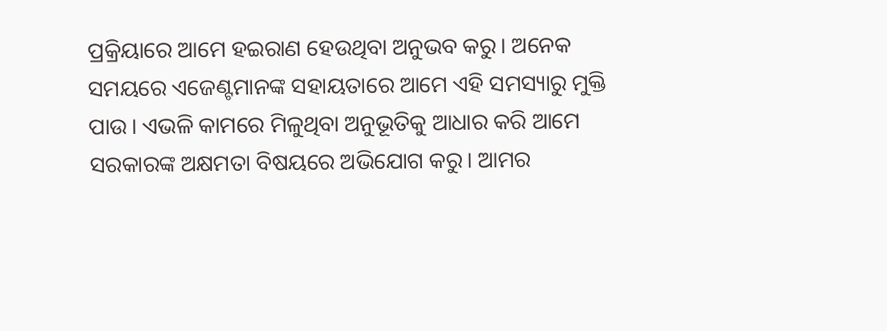ପ୍ରକ୍ରିୟାରେ ଆମେ ହଇରାଣ ହେଉଥିବା ଅନୁଭବ କରୁ। ଅନେକ ସମୟରେ ଏଜେଣ୍ଟମାନଙ୍କ ସହାୟତାରେ ଆମେ ଏହି ସମସ୍ୟାରୁ ମୁକ୍ତି ପାଉ। ଏଭଳି କାମରେ ମିଳୁଥିବା ଅନୁଭୂତିକୁ ଆଧାର କରି ଆମେ ସରକାରଙ୍କ ଅକ୍ଷମତା ବିଷୟରେ ଅଭିଯୋଗ କରୁ। ଆମର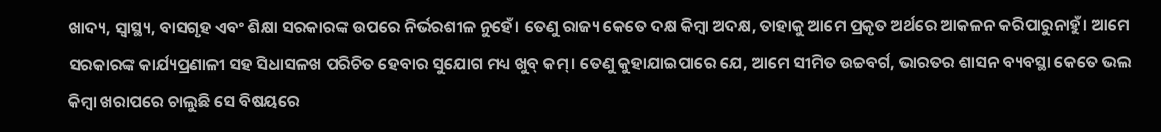ଖାଦ୍ୟ, ସ୍ୱାସ୍ଥ୍ୟ, ବାସଗୃହ ଏବଂ ଶିକ୍ଷା ସରକାରଙ୍କ ଉପରେ ନିର୍ଭରଶୀଳ ନୁହେଁ। ତେଣୁ ରାଜ୍ୟ କେତେ ଦକ୍ଷ କିମ୍ୱା ଅଦକ୍ଷ, ତାହାକୁ ଆମେ ପ୍ରକୃତ ଅର୍ଥରେ ଆକଳନ କରିପାରୁନାହୁଁ। ଆମେ ସରକାରଙ୍କ କାର୍ଯ୍ୟପ୍ରଣାଳୀ ସହ ସିଧାସଳଖ ପରିଚିତ ହେବାର ସୁଯୋଗ ମଧ୍ୟ ଖୁବ୍ କମ୍। ତେଣୁ କୁହାଯାଇପାରେ ଯେ, ଆମେ ସୀମିତ ଉଚ୍ଚବର୍ଗ, ଭାରତର ଶାସନ ବ୍ୟବସ୍ଥା କେତେ ଭଲ କିମ୍ୱା ଖରାପରେ ଚାଲୁଛି ସେ ବିଷୟରେ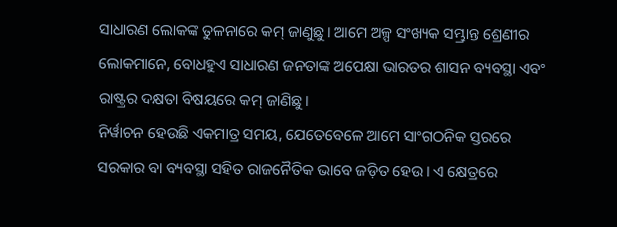ସାଧାରଣ ଲୋକଙ୍କ ତୁଳନାରେ କମ୍ ଜାଣୁଛୁ। ଆମେ ଅଳ୍ପ ସଂଖ୍ୟକ ସମ୍ଭ୍ରାନ୍ତ ଶ୍ରେଣୀର ଲୋକମାନେ, ବୋଧହୁଏ ସାଧାରଣ ଜନତାଙ୍କ ଅପେକ୍ଷା ଭାରତର ଶାସନ ବ୍ୟବସ୍ଥା ଏବଂ ରାଷ୍ଟ୍ରର ଦକ୍ଷତା ବିଷୟରେ କମ୍ ଜାଣିଛୁ।
ନିର୍ୱାଚନ ହେଉଛି ଏକମାତ୍ର ସମୟ, ଯେତେବେଳେ ଆମେ ସାଂଗଠନିକ ସ୍ତରରେ ସରକାର ବା ବ୍ୟବସ୍ଥା ସହିତ ରାଜନୈତିକ ଭାବେ ଜଡ଼ିତ ହେଉ। ଏ କ୍ଷେତ୍ରରେ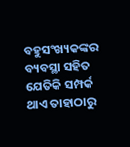ବହୁସଂଖ୍ୟକଙ୍କର ବ୍ୟବସ୍ଥା ସହିତ ଯେତିକି ସମ୍ପର୍କ ଥାଏ ତାହାଠାରୁ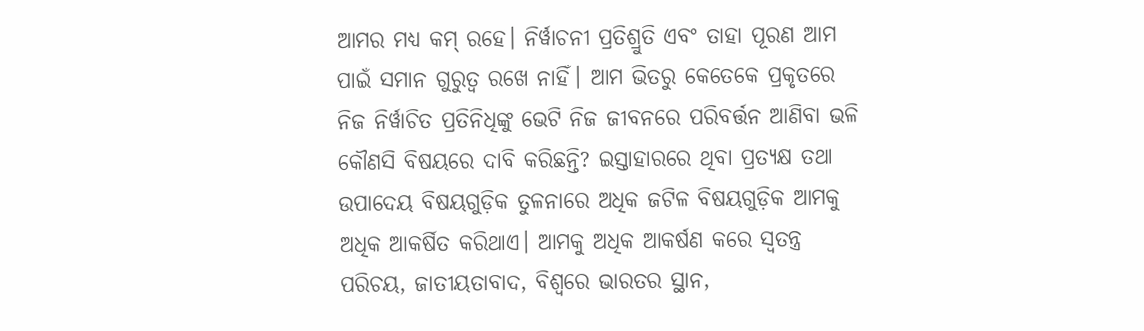ଆମର ମଧ୍ୟ କମ୍ ରହେ। ନିର୍ୱାଚନୀ ପ୍ରତିଶ୍ରୁତି ଏବଂ ତାହା ପୂରଣ ଆମ ପାଇଁ ସମାନ ଗୁରୁତ୍ୱ ରଖେ ନାହିଁ। ଆମ ଭିତରୁ କେତେକେ ପ୍ରକୃତରେ ନିଜ ନିର୍ୱାଚିତ ପ୍ରତିନିଧିଙ୍କୁ ଭେଟି ନିଜ ଜୀବନରେ ପରିବର୍ତ୍ତନ ଆଣିବା ଭଳି କୌଣସି ବିଷୟରେ ଦାବି କରିଛନ୍ତି? ଇସ୍ତାହାରରେ ଥିବା ପ୍ରତ୍ୟକ୍ଷ ତଥା ଉପାଦେୟ ବିଷୟଗୁଡ଼ିକ ତୁଳନାରେ ଅଧିକ ଜଟିଳ ବିଷୟଗୁଡ଼ିକ ଆମକୁ ଅଧିକ ଆକର୍ଷିତ କରିଥାଏ। ଆମକୁ ଅଧିକ ଆକର୍ଷଣ କରେ ସ୍ୱତନ୍ତ୍ର ପରିଚୟ, ଜାତୀୟତାବାଦ, ବିଶ୍ୱରେ ଭାରତର ସ୍ଥାନ,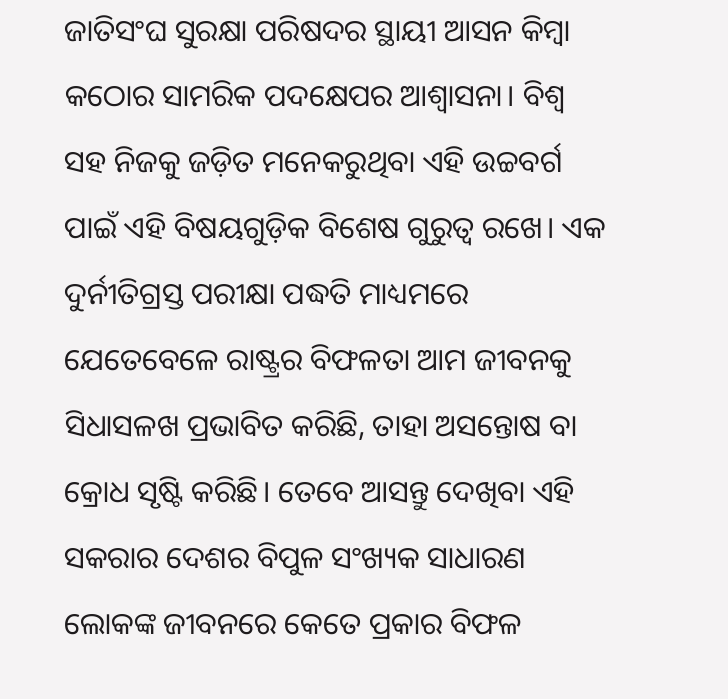ଜାତିସଂଘ ସୁରକ୍ଷା ପରିଷଦର ସ୍ଥାୟୀ ଆସନ କିମ୍ୱା କଠୋର ସାମରିକ ପଦକ୍ଷେପର ଆଶ୍ୱାସନା। ବିଶ୍ୱ ସହ ନିଜକୁ ଜଡ଼ିତ ମନେକରୁଥିବା ଏହି ଉଚ୍ଚବର୍ଗ ପାଇଁ ଏହି ବିଷୟଗୁଡ଼ିକ ବିଶେଷ ଗୁରୁତ୍ୱ ରଖେ। ଏକ ଦୁର୍ନୀତିଗ୍ରସ୍ତ ପରୀକ୍ଷା ପଦ୍ଧତି ମାଧ୍ୟମରେ ଯେତେବେଳେ ରାଷ୍ଟ୍ରର ବିଫଳତା ଆମ ଜୀବନକୁ ସିଧାସଳଖ ପ୍ରଭାବିତ କରିଛି, ତାହା ଅସନ୍ତୋଷ ବା କ୍ରୋଧ ସୃଷ୍ଟି କରିଛି। ତେବେ ଆସନ୍ତୁ ଦେଖିବା ଏହି ସକରାର ଦେଶର ବିପୁଳ ସଂଖ୍ୟକ ସାଧାରଣ ଲୋକଙ୍କ ଜୀବନରେ କେତେ ପ୍ରକାର ବିଫଳ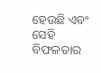ହେଉଛି ଏବଂ ସେହି ବିଫଳତାର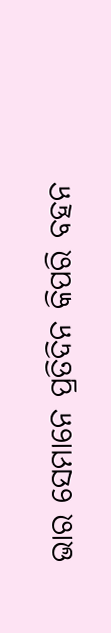ଭାର ସେମାନେ ପ୍ରତିଦିନ କିପରି ବହନ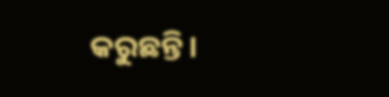କରୁଛନ୍ତି।